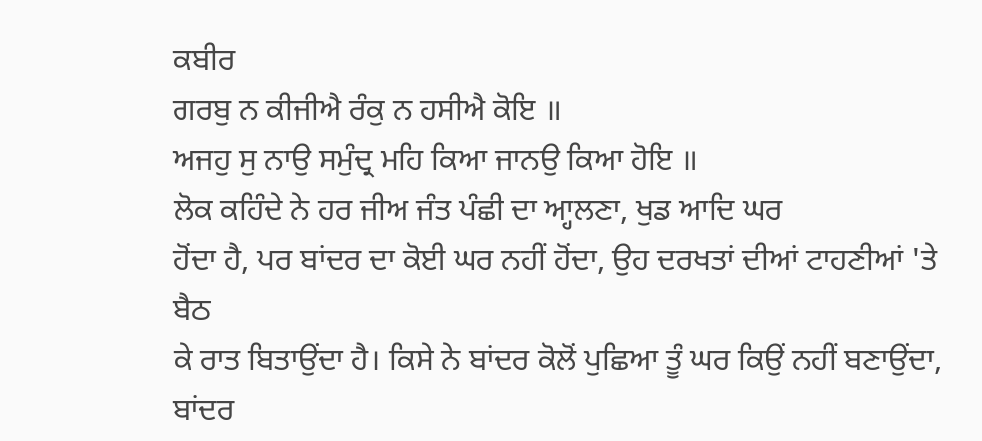ਕਬੀਰ
ਗਰਬੁ ਨ ਕੀਜੀਐ ਰੰਕੁ ਨ ਹਸੀਐ ਕੋਇ ॥
ਅਜਹੁ ਸੁ ਨਾਉ ਸਮੁੰਦ੍ਰ ਮਹਿ ਕਿਆ ਜਾਨਉ ਕਿਆ ਹੋਇ ॥
ਲੋਕ ਕਹਿੰਦੇ ਨੇ ਹਰ ਜੀਅ ਜੰਤ ਪੰਛੀ ਦਾ ਆ੍ਹਲਣਾ, ਖੁਡ ਆਦਿ ਘਰ
ਹੋਂਦਾ ਹੈ, ਪਰ ਬਾਂਦਰ ਦਾ ਕੋਈ ਘਰ ਨਹੀਂ ਹੋਂਦਾ, ਉਹ ਦਰਖਤਾਂ ਦੀਆਂ ਟਾਹਣੀਆਂ 'ਤੇ ਬੈਠ
ਕੇ ਰਾਤ ਬਿਤਾਉਂਦਾ ਹੈ। ਕਿਸੇ ਨੇ ਬਾਂਦਰ ਕੋਲੋਂ ਪੁਛਿਆ ਤੂੰ ਘਰ ਕਿਉਂ ਨਹੀਂ ਬਣਾਉਂਦਾ,
ਬਾਂਦਰ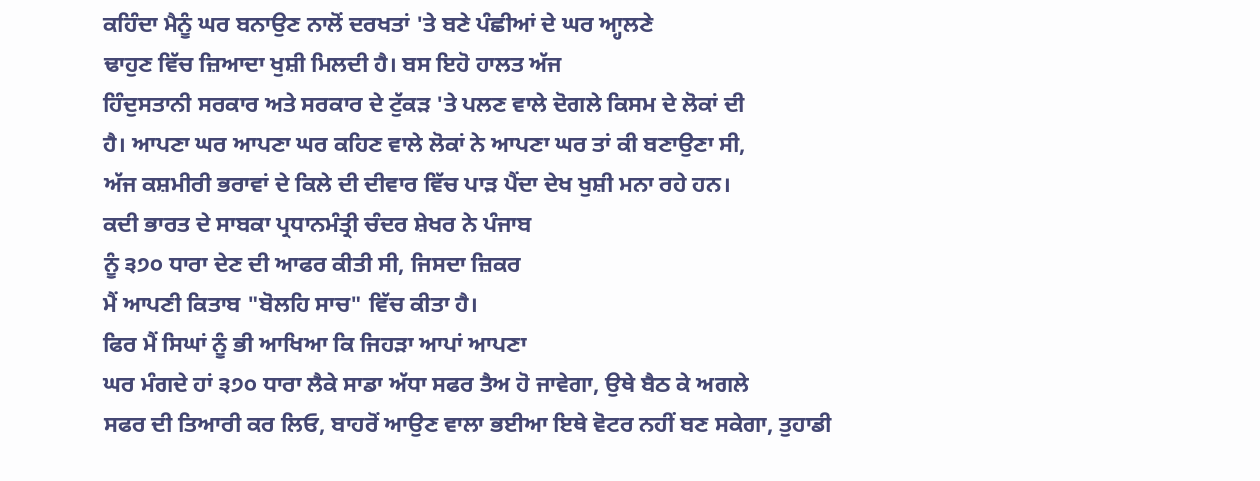ਕਹਿੰਦਾ ਮੈਨੂੰ ਘਰ ਬਨਾਉਣ ਨਾਲੋਂ ਦਰਖਤਾਂ 'ਤੇ ਬਣੇ ਪੰਛੀਆਂ ਦੇ ਘਰ ਆ੍ਹਲਣੇ
ਢਾਹੁਣ ਵਿੱਚ ਜ਼ਿਆਦਾ ਖੁਸ਼ੀ ਮਿਲਦੀ ਹੈ। ਬਸ ਇਹੋ ਹਾਲਤ ਅੱਜ
ਹਿੰਦੁਸਤਾਨੀ ਸਰਕਾਰ ਅਤੇ ਸਰਕਾਰ ਦੇ ਟੁੱਕੜ 'ਤੇ ਪਲਣ ਵਾਲੇ ਦੋਗਲੇ ਕਿਸਮ ਦੇ ਲੋਕਾਂ ਦੀ
ਹੈ। ਆਪਣਾ ਘਰ ਆਪਣਾ ਘਰ ਕਹਿਣ ਵਾਲੇ ਲੋਕਾਂ ਨੇ ਆਪਣਾ ਘਰ ਤਾਂ ਕੀ ਬਣਾਉਣਾ ਸੀ,
ਅੱਜ ਕਸ਼ਮੀਰੀ ਭਰਾਵਾਂ ਦੇ ਕਿਲੇ ਦੀ ਦੀਵਾਰ ਵਿੱਚ ਪਾੜ ਪੈਂਦਾ ਦੇਖ ਖੁਸ਼ੀ ਮਨਾ ਰਹੇ ਹਨ।
ਕਦੀ ਭਾਰਤ ਦੇ ਸਾਬਕਾ ਪ੍ਰਧਾਨਮੰਤ੍ਰੀ ਚੰਦਰ ਸ਼ੇਖਰ ਨੇ ਪੰਜਾਬ
ਨੂੰ ੩੭੦ ਧਾਰਾ ਦੇਣ ਦੀ ਆਫਰ ਕੀਤੀ ਸੀ, ਜਿਸਦਾ ਜ਼ਿਕਰ
ਮੈਂ ਆਪਣੀ ਕਿਤਾਬ "ਬੋਲਹਿ ਸਾਚ" ਵਿੱਚ ਕੀਤਾ ਹੈ।
ਫਿਰ ਮੈਂ ਸਿਘਾਂ ਨੂੰ ਭੀ ਆਖਿਆ ਕਿ ਜਿਹੜਾ ਆਪਾਂ ਆਪਣਾ
ਘਰ ਮੰਗਦੇ ਹਾਂ ੩੭੦ ਧਾਰਾ ਲੈਕੇ ਸਾਡਾ ਅੱਧਾ ਸਫਰ ਤੈਅ ਹੋ ਜਾਵੇਗਾ, ਉਥੇ ਬੈਠ ਕੇ ਅਗਲੇ
ਸਫਰ ਦੀ ਤਿਆਰੀ ਕਰ ਲਿਓ, ਬਾਹਰੋਂ ਆਉਣ ਵਾਲਾ ਭਈਆ ਇਥੇ ਵੋਟਰ ਨਹੀਂ ਬਣ ਸਕੇਗਾ, ਤੁਹਾਡੀ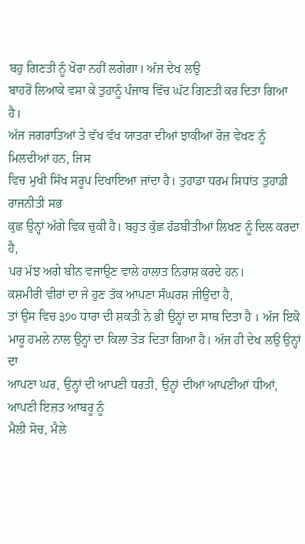ਬਹੁ ਗਿਣਤੀ ਨੂੰ ਖੋਰਾ ਨਹੀਂ ਲਗੇਗਾ। ਅੱਜ ਦੇਖ ਲਉ
ਬਾਹਰੋਂ ਲਿਆਕੇ ਵਸਾ ਕੇ ਤੁਹਾਨੂੰ ਪੰਜਾਬ ਵਿੱਚ ਘੱਟ ਗਿਣਤੀ ਕਰ ਦਿਤਾ ਗਿਆ ਹੈ।
ਅੱਜ ਜਗਰਾਤਿਆਂ ਤੇ ਵੱਖ ਵੱਖ ਯਾਤਰਾ ਦੀਆਂ ਝਾਕੀਆਂ ਰੋਜ਼ ਵੇਖਣ ਨੂੰ ਮਿਲਦੀਆਂ ਹਨ, ਜਿਸ
ਵਿਚ ਮੁਖੀ ਸਿੱਖ ਸਰੂਪ ਦਿਖਾਇਆ ਜਾਂਦਾ ਹੈ। ਤੁਹਾਡਾ ਧਰਮ ਸਿਧਾਂਤ ਤੁਹਾਡੀ ਰਾਜਨੀਤੀ ਸਭ
ਕੁਛ ਉਨ੍ਹਾਂ ਅੱਗੇ ਵਿਕ ਚੁਕੀ ਹੈ। ਬਹੁਤ ਕੁੱਛ ਹੱਡਬੀਤੀਆਂ ਲਿਖਣ ਨੂੰ ਦਿਲ ਕਰਦਾ ਹੈ,
ਪਰ ਮੱਝ ਅਗੇ ਬੀਨ ਵਜਾਉਣ ਵਾਲੇ ਹਾਲਾਤ ਨਿਰਾਸ਼ ਕਰਦੇ ਹਨ।
ਕਸ਼ਮੀਰੀ ਵੀਰਾਂ ਦਾ ਜੇ ਹੁਣ ਤੱਕ ਆਪਣਾ ਸੰਘਰਸ਼ ਜੀਉਂਦਾ ਹੈ,
ਤਾਂ ਉਸ ਵਿਚ ੩੭੦ ਧਾਰਾ ਦੀ ਸ਼ਕਤੀ ਨੇ ਭੀ ਉਨ੍ਹਾਂ ਦਾ ਸਾਥ ਦਿਤਾ ਹੈ । ਅੱਜ ਇਕੋ
ਮਾਰੂ ਹਮਲੇ ਨਾਲ ਉਨ੍ਹਾਂ ਦਾ ਕਿਲਾ ਤੋੜ ਦਿਤਾ ਗਿਆ ਹੈ। ਅੱਜ ਹੀ ਦੇਖ ਲਉ ਉਨ੍ਹਾਂ ਦਾ
ਆਪਣਾ ਘਰ, ਉਨ੍ਹਾਂ ਦੀ ਆਪਣੀ ਧਰਤੀ, ਉਨ੍ਹਾਂ ਦੀਆਂ ਆਪਣੀਆਂ ਧੀਆਂ, ਆਪਣੀ ਇਜ਼ਤ ਆਬਰੂ ਨੂੰ
ਮੈਲੀ ਸੋਚ, ਮੈਲੇ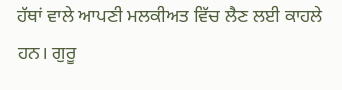ਹੱਥਾਂ ਵਾਲੇ ਆਪਣੀ ਮਲਕੀਅਤ ਵਿੱਚ ਲੈਣ ਲਈ ਕਾਹਲੇ ਹਨ। ਗੁਰੂ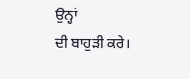ਉਨ੍ਹਾਂ
ਦੀ ਬਾਹੁੜੀ ਕਰੇ।